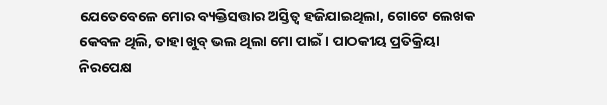ଯେତେବେଳେ ମୋର ବ୍ୟକ୍ତିସତ୍ତାର ଅସ୍ତିତ୍ୱ ହଜିଯାଇଥିଲା, ଗୋଟେ ଲେଖକ କେବଳ ଥିଲି, ତାହା ଖୁବ୍ ଭଲ ଥିଲା ମୋ ପାଇଁ । ପାଠକୀୟ ପ୍ରତିକ୍ରିୟା ନିରପେକ୍ଷ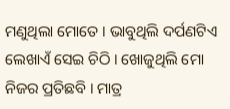ମଣୁଥିଲା ମୋତେ । ଭାବୁଥିଲି ଦର୍ପଣଟିଏ ଲେଖାଏଁ ସେଇ ଚିଠି । ଖୋଜୁଥିଲି ମୋ ନିଜର ପ୍ରତିଛବି । ମାତ୍ର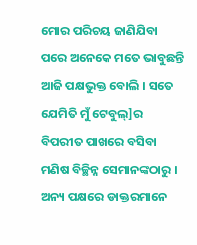ମୋର ପରିଚୟ ଜାଣିଯିବା ପରେ ଅନେକେ ମତେ ଭାବୁଛନ୍ତି ଆଜି ପକ୍ଷଭୁକ୍ତ ବୋଲି । ସତେ ଯେମିତି ମୁଁ ଟେବୁଲ୍]ର ବିପରୀତ ପାଖରେ ବସିବା ମଣିଷ ବିଚ୍ଛିନ୍ନ ସେମାନଙ୍କଠାରୁ । ଅନ୍ୟ ପକ୍ଷରେ ଡାକ୍ତରମାନେ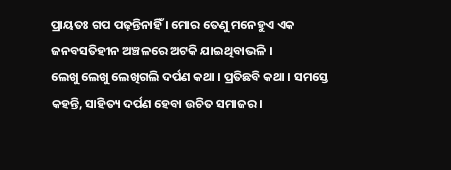ପ୍ରାୟତଃ ଗପ ପଢ଼ନ୍ତିନାହିଁ । ମୋର ତେଣୁ ମନେହୁଏ ଏକ ଜନବସତିହୀନ ଅଞ୍ଚଳରେ ଅଟକି ଯାଇଥିବାଭଳି ।
ଲେଖୁ ଲେଖୁ ଲେଖିଗଲି ଦର୍ପଣ କଥା । ପ୍ରତିଛବି କଥା । ସମସ୍ତେ କହନ୍ତି, ସାହିତ୍ୟ ଦର୍ପଣ ହେବା ଉଚିତ ସମାଜର ।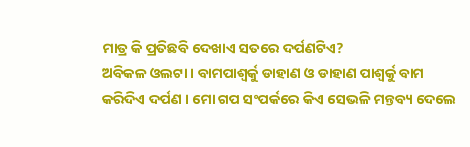ମାତ୍ର କି ପ୍ରତିଛବି ଦେଖାଏ ସତରେ ଦର୍ପଣଟିଏ?
ଅବିକଳ ଓଲଟା । ବାମପାଶ୍ୱର୍କୁ ଡାହାଣ ଓ ଡାହାଣ ପାଶ୍ୱର୍କୁ ବାମ କରିଦିଏ ଦର୍ପଣ । ମୋ ଗପ ସଂପର୍କରେ କିଏ ସେଭଳି ମନ୍ତବ୍ୟ ଦେଲେ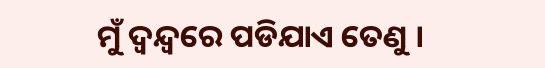ମୁଁ ଦ୍ୱନ୍ଦ୍ୱରେ ପଡିଯାଏ ତେଣୁ ।